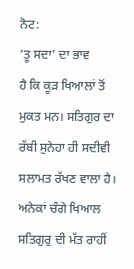ਨੋਟ:
‘ਤੂ ਸਦਾ’ ਦਾ ਭਾਵ
ਹੈ ਕਿ ਕੂੜ ਖਿਆਲਾਂ ਤੋਂ ਮੁਕਤ ਮਨ। ਸਤਿਗੁਰ ਦਾ ਰੱਬੀ ਸੁਨੇਹਾ ਹੀ ਸਦੀਵੀ ਸਲਾਮਤ ਰੱਖਣ ਵਾਲਾ ਹੈ।
ਅਨੇਕਾਂ ਚੰਗੇ ਖਿਆਲ ਸਤਿਗੁਰੁ ਦੀ ਮੱਤ ਰਾਹੀਂ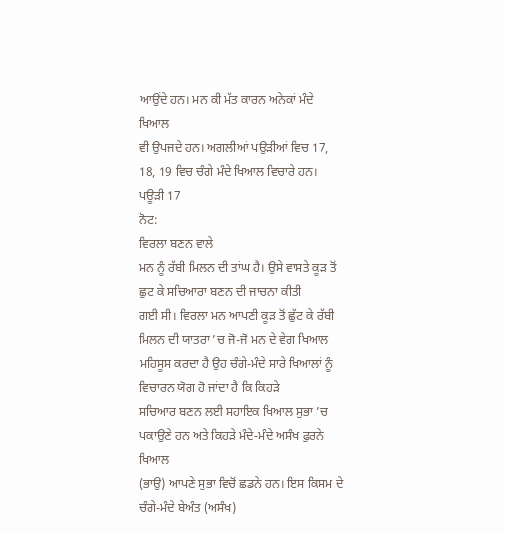ਆਉਂਦੇ ਹਨ। ਮਨ ਕੀ ਮੱਤ ਕਾਰਨ ਅਨੇਕਾਂ ਮੰਦੇ ਖਿਆਲ
ਵੀ ਉਪਜਦੇ ਹਨ। ਅਗਲੀਆਂ ਪਉੜੀਆਂ ਵਿਚ 17, 18, 19 ਵਿਚ ਚੰਗੇ ਮੰਦੇ ਖਿਆਲ ਵਿਚਾਰੇ ਹਨ।
ਪਊੜੀ 17
ਨੋਟ:
ਵਿਰਲਾ ਬਣਨ ਵਾਲੇ
ਮਨ ਨੂੰ ਰੱਬੀ ਮਿਲਨ ਦੀ ਤਾਂਘ ਹੈ। ਉਸੇ ਵਾਸਤੇ ਕੂੜ ਤੋਂ ਛੁਟ ਕੇ ਸਚਿਆਰਾ ਬਣਨ ਦੀ ਜਾਚਨਾ ਕੀਤੀ
ਗਈ ਸੀ। ਵਿਰਲਾ ਮਨ ਆਪਣੀ ਕੂੜ ਤੋਂ ਛੁੱਟ ਕੇ ਰੱਬੀ ਮਿਲਨ ਦੀ ਯਾਤਰਾ ’ਚ ਜੋ-ਜੋ ਮਨ ਦੇ ਵੇਗ ਖਿਆਲ
ਮਹਿਸੂਸ ਕਰਦਾ ਹੈ ਉਹ ਚੰਗੇ-ਮੰਦੇ ਸਾਰੇ ਖਿਆਲਾਂ ਨੂੰ ਵਿਚਾਰਨ ਯੋਗ ਹੋ ਜਾਂਦਾ ਹੈ ਕਿ ਕਿਹੜੇ
ਸਚਿਆਰ ਬਣਨ ਲਈ ਸਹਾਇਕ ਖਿਆਲ ਸੁਭਾ ’ਚ ਪਕਾਉਣੇ ਹਨ ਅਤੇ ਕਿਹੜੇ ਮੰਦੇ-ਮੰਦੇ ਅਸੰਖ ਫੁਰਨੇ ਖਿਆਲ
(ਭਾਉ) ਆਪਣੇ ਸੁਭਾ ਵਿਚੋਂ ਛਡਨੇ ਹਨ। ਇਸ ਕਿਸਮ ਦੇ ਚੰਗੇ-ਮੰਦੇ ਬੇਅੰਤ (ਅਸੰਖ)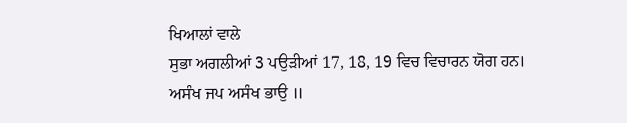ਖਿਆਲਾਂ ਵਾਲੇ
ਸੁਭਾ ਅਗਲੀਆਂ 3 ਪਉੜੀਆਂ 17, 18, 19 ਵਿਚ ਵਿਚਾਰਨ ਯੋਗ ਹਨ।
ਅਸੰਖ ਜਪ ਅਸੰਖ ਭਾਉ ॥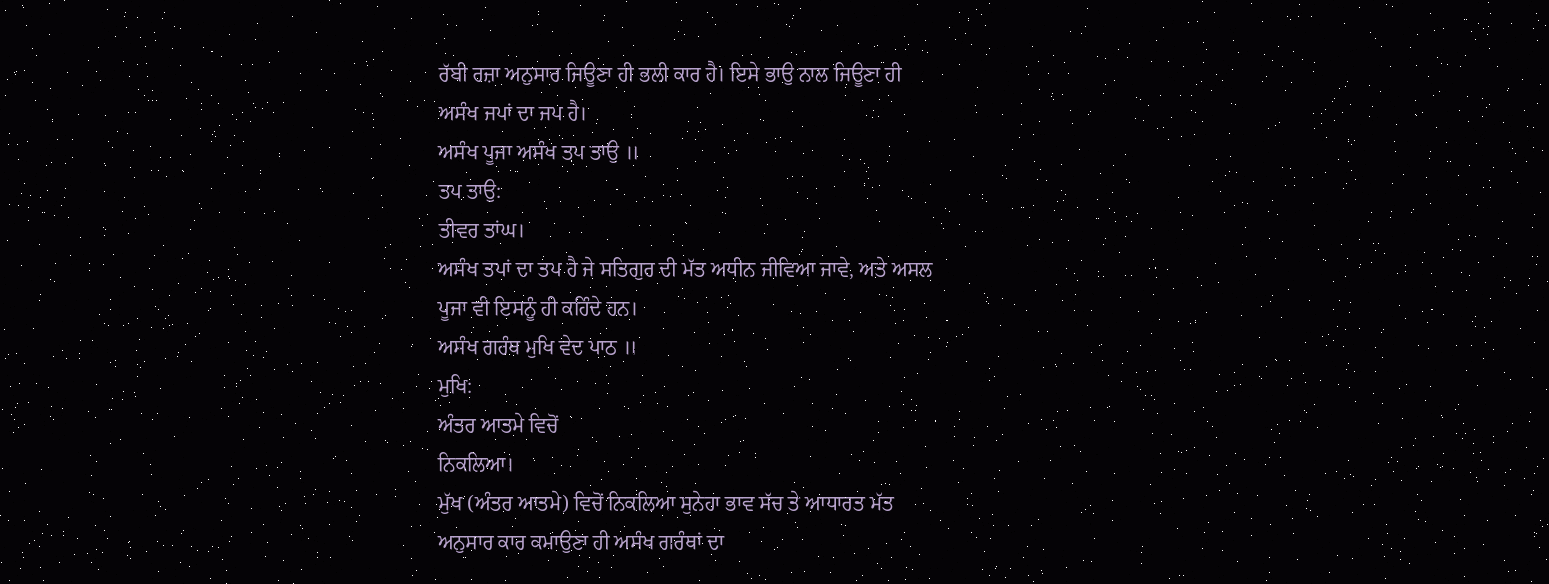ਰੱਬੀ ਰਜ਼ਾ ਅਨੁਸਾਰ ਜਿਊਣਾ ਹੀ ਭਲੀ ਕਾਰ ਹੈ। ਇਸੇ ਭਾਉ ਨਾਲ ਜਿਊਣਾ ਹੀ
ਅਸੰਖ ਜਪਾਂ ਦਾ ਜਪ ਹੈ।
ਅਸੰਖ ਪੂਜਾ ਅਸੰਖ ਤਪ ਤਾਉ ॥
ਤਪ ਤਾਉ:
ਤੀਵਰ ਤਾਂਘ।
ਅਸੰਖ ਤਪਾਂ ਦਾ ਤਪ ਹੈ ਜੇ ਸਤਿਗੁਰ ਦੀ ਮੱਤ ਅਧੀਨ ਜੀਵਿਆ ਜਾਵੇ, ਅਤੇ ਅਸਲ
ਪੂਜਾ ਵੀ ਇਸਨੂੰ ਹੀ ਕਹਿੰਦੇ ਹਨ।
ਅਸੰਖ ਗਰੰਥ ਮੁਖਿ ਵੇਦ ਪਾਠ ॥
ਮੁਖਿ:
ਅੰਤਰ ਆਤਮੇ ਵਿਚੋਂ
ਨਿਕਲਿਆ।
ਮੁੱਖ (ਅੰਤਰ ਆਤਮੇ) ਵਿਚੋਂ ਨਿਕਲਿਆ ਸੁਨੇਹਾ ਭਾਵ ਸੱਚ ਤੇ ਆਧਾਰਤ ਮੱਤ
ਅਨੁਸਾਰ ਕਾਰ ਕਮਾਉਣਾ ਹੀ ਅਸੰਖ ਗਰੰਥਾਂ ਦਾ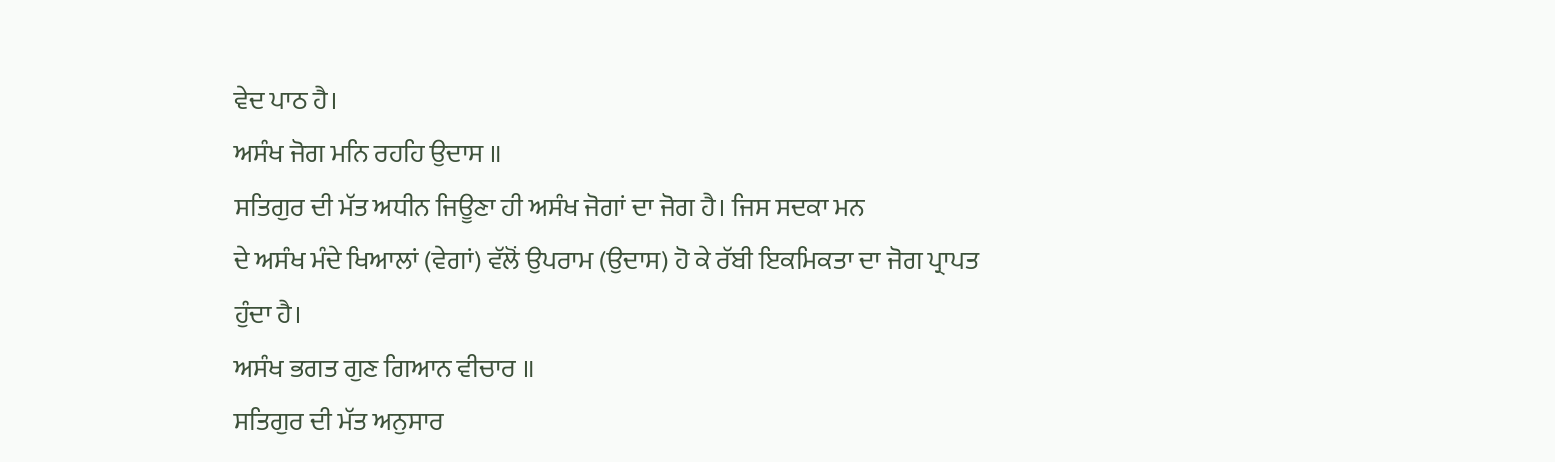ਵੇਦ ਪਾਠ ਹੈ।
ਅਸੰਖ ਜੋਗ ਮਨਿ ਰਹਹਿ ਉਦਾਸ ॥
ਸਤਿਗੁਰ ਦੀ ਮੱਤ ਅਧੀਨ ਜਿਊਣਾ ਹੀ ਅਸੰਖ ਜੋਗਾਂ ਦਾ ਜੋਗ ਹੈ। ਜਿਸ ਸਦਕਾ ਮਨ
ਦੇ ਅਸੰਖ ਮੰਦੇ ਖਿਆਲਾਂ (ਵੇਗਾਂ) ਵੱਲੋਂ ਉਪਰਾਮ (ਉਦਾਸ) ਹੋ ਕੇ ਰੱਬੀ ਇਕਮਿਕਤਾ ਦਾ ਜੋਗ ਪ੍ਰਾਪਤ
ਹੁੰਦਾ ਹੈ।
ਅਸੰਖ ਭਗਤ ਗੁਣ ਗਿਆਨ ਵੀਚਾਰ ॥
ਸਤਿਗੁਰ ਦੀ ਮੱਤ ਅਨੁਸਾਰ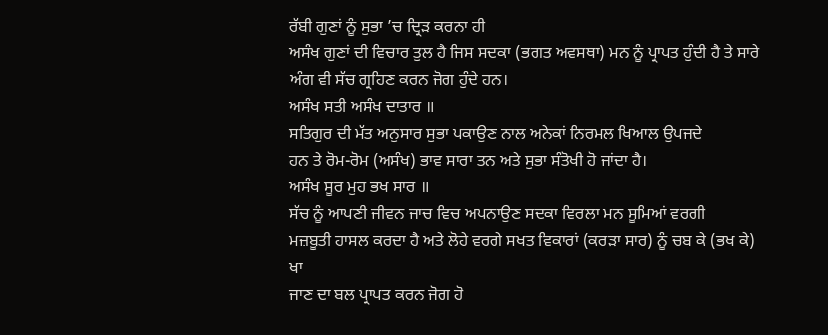ਰੱਬੀ ਗੁਣਾਂ ਨੂੰ ਸੁਭਾ ’ਚ ਦ੍ਰਿੜ ਕਰਨਾ ਹੀ
ਅਸੰਖ ਗੁਣਾਂ ਦੀ ਵਿਚਾਰ ਤੁਲ ਹੈ ਜਿਸ ਸਦਕਾ (ਭਗਤ ਅਵਸਥਾ) ਮਨ ਨੂੰ ਪ੍ਰਾਪਤ ਹੁੰਦੀ ਹੈ ਤੇ ਸਾਰੇ
ਅੰਗ ਵੀ ਸੱਚ ਗ੍ਰਹਿਣ ਕਰਨ ਜੋਗ ਹੁੰਦੇ ਹਨ।
ਅਸੰਖ ਸਤੀ ਅਸੰਖ ਦਾਤਾਰ ॥
ਸਤਿਗੁਰ ਦੀ ਮੱਤ ਅਨੁਸਾਰ ਸੁਭਾ ਪਕਾਉਣ ਨਾਲ ਅਨੇਕਾਂ ਨਿਰਮਲ ਖਿਆਲ ਉਪਜਦੇ
ਹਨ ਤੇ ਰੋਮ-ਰੋਮ (ਅਸੰਖ) ਭਾਵ ਸਾਰਾ ਤਨ ਅਤੇ ਸੁਭਾ ਸੰਤੋਖੀ ਹੋ ਜਾਂਦਾ ਹੈ।
ਅਸੰਖ ਸੂਰ ਮੁਹ ਭਖ ਸਾਰ ॥
ਸੱਚ ਨੂੰ ਆਪਣੀ ਜੀਵਨ ਜਾਚ ਵਿਚ ਅਪਨਾਉਣ ਸਦਕਾ ਵਿਰਲਾ ਮਨ ਸੂਮਿਆਂ ਵਰਗੀ
ਮਜ਼ਬੂਤੀ ਹਾਸਲ ਕਰਦਾ ਹੈ ਅਤੇ ਲੋਹੇ ਵਰਗੇ ਸਖਤ ਵਿਕਾਰਾਂ (ਕਰੜਾ ਸਾਰ) ਨੂੰ ਚਬ ਕੇ (ਭਖ ਕੇ) ਖਾ
ਜਾਣ ਦਾ ਬਲ ਪ੍ਰਾਪਤ ਕਰਨ ਜੋਗ ਹੋ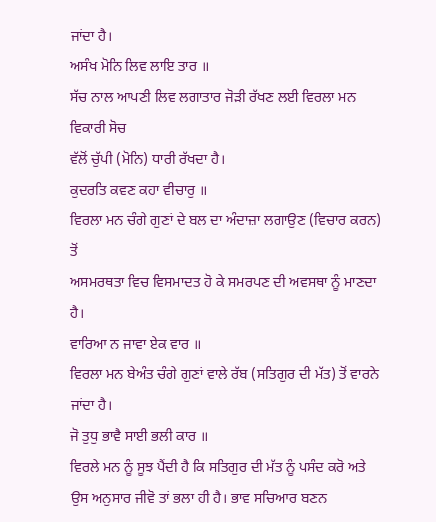ਜਾਂਦਾ ਹੈ।
ਅਸੰਖ ਮੋਨਿ ਲਿਵ ਲਾਇ ਤਾਰ ॥
ਸੱਚ ਨਾਲ ਆਪਣੀ ਲਿਵ ਲਗਾਤਾਰ ਜੋੜੀ ਰੱਖਣ ਲਈ ਵਿਰਲਾ ਮਨ ਵਿਕਾਰੀ ਸੋਚ
ਵੱਲੋਂ ਚੁੱਪੀ (ਮੋਨਿ) ਧਾਰੀ ਰੱਖਦਾ ਹੈ।
ਕੁਦਰਤਿ ਕਵਣ ਕਹਾ ਵੀਚਾਰੁ ॥
ਵਿਰਲਾ ਮਨ ਚੰਗੇ ਗੁਣਾਂ ਦੇ ਬਲ ਦਾ ਅੰਦਾਜ਼ਾ ਲਗਾਉਣ (ਵਿਚਾਰ ਕਰਨ) ਤੋਂ
ਅਸਮਰਥਤਾ ਵਿਚ ਵਿਸਮਾਦਤ ਹੋ ਕੇ ਸਮਰਪਣ ਦੀ ਅਵਸਥਾ ਨੂੰ ਮਾਣਦਾ ਹੈ।
ਵਾਰਿਆ ਨ ਜਾਵਾ ਏਕ ਵਾਰ ॥
ਵਿਰਲਾ ਮਨ ਬੇਅੰਤ ਚੰਗੇ ਗੁਣਾਂ ਵਾਲੇ ਰੱਬ (ਸਤਿਗੁਰ ਦੀ ਮੱਤ) ਤੋਂ ਵਾਰਨੇ
ਜਾਂਦਾ ਹੈ।
ਜੋ ਤੁਧੁ ਭਾਵੈ ਸਾਈ ਭਲੀ ਕਾਰ ॥
ਵਿਰਲੇ ਮਨ ਨੂੰ ਸੂਝ ਪੈਂਦੀ ਹੈ ਕਿ ਸਤਿਗੁਰ ਦੀ ਮੱਤ ਨੂੰ ਪਸੰਦ ਕਰੋ ਅਤੇ
ਉਸ ਅਨੁਸਾਰ ਜੀਵੋ ਤਾਂ ਭਲਾ ਹੀ ਹੈ। ਭਾਵ ਸਚਿਆਰ ਬਣਨ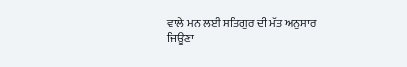ਵਾਲੇ ਮਨ ਲਈ ਸਤਿਗੁਰ ਦੀ ਮੱਤ ਅਨੁਸਾਰ
ਜਿਊਣਾ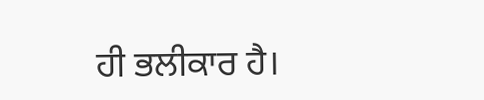ਹੀ ਭਲੀਕਾਰ ਹੈ।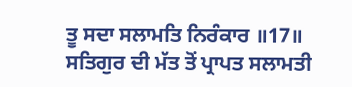ਤੂ ਸਦਾ ਸਲਾਮਤਿ ਨਿਰੰਕਾਰ ॥17॥
ਸਤਿਗੁਰ ਦੀ ਮੱਤ ਤੋਂ ਪ੍ਰਾਪਤ ਸਲਾਮਤੀ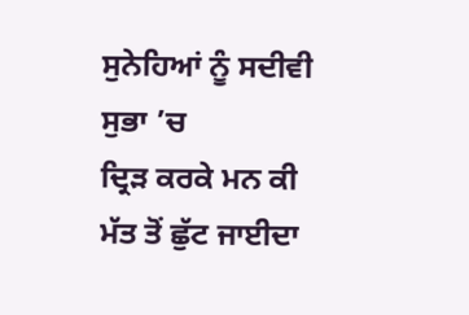ਸੁਨੇਹਿਆਂ ਨੂੰ ਸਦੀਵੀ ਸੁਭਾ ’ਚ
ਦ੍ਰਿੜ ਕਰਕੇ ਮਨ ਕੀ ਮੱਤ ਤੋਂ ਛੁੱਟ ਜਾਈਦਾ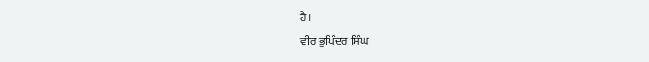ਹੈ।
ਵੀਰ ਭੁਪਿੰਦਰ ਸਿੰਘ